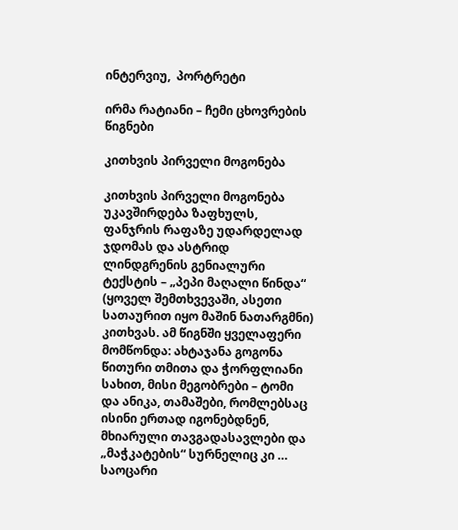ინტერვიუ,  პორტრეტი

ირმა რატიანი – ჩემი ცხოვრების წიგნები

კითხვის პირველი მოგონება

კითხვის პირველი მოგონება უკავშირდება ზაფხულს, ფანჯრის რაფაზე უდარდელად ჯდომას და ასტრიდ ლინდგრენის გენიალური ტექსტის – „პეპი მაღალი წინდა“ (ყოველ შემთხვევაში, ასეთი სათაურით იყო მაშინ ნათარგმნი) კითხვას. ამ წიგნში ყველაფერი მომწონდა: ახტაჯანა გოგონა წითური თმითა და ჭორფლიანი სახით, მისი მეგობრები – ტომი და ანიკა, თამაშები, რომლებსაც ისინი ერთად იგონებდნენ, მხიარული თავგადასავლები და  „მაჭკატების“ სურნელიც კი … საოცარი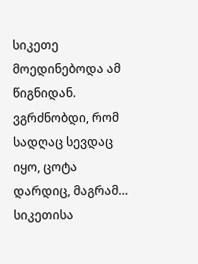სიკეთე მოედინებოდა ამ წიგნიდან. ვგრძნობდი, რომ სადღაც სევდაც იყო, ცოტა დარდიც, მაგრამ… სიკეთისა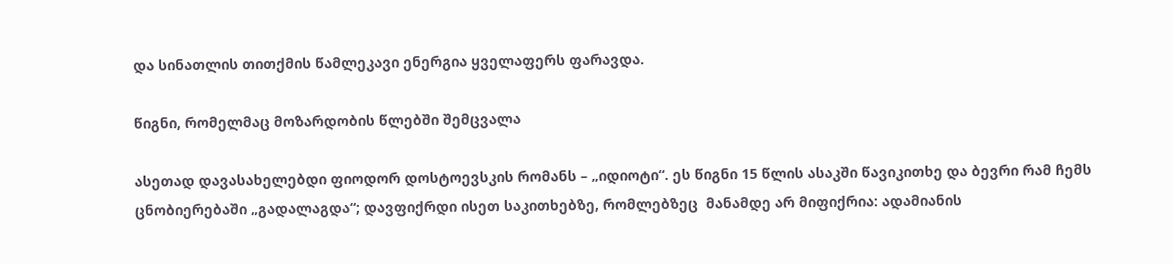და სინათლის თითქმის წამლეკავი ენერგია ყველაფერს ფარავდა.

წიგნი, რომელმაც მოზარდობის წლებში შემცვალა

ასეთად დავასახელებდი ფიოდორ დოსტოევსკის რომანს – „იდიოტი“. ეს წიგნი 15 წლის ასაკში წავიკითხე და ბევრი რამ ჩემს ცნობიერებაში „გადალაგდა“; დავფიქრდი ისეთ საკითხებზე, რომლებზეც  მანამდე არ მიფიქრია: ადამიანის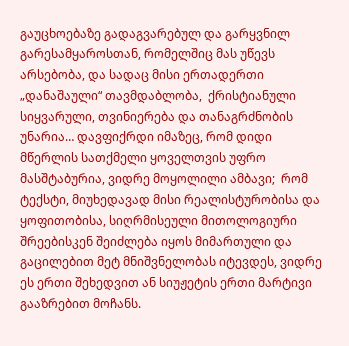გაუცხოებაზე გადაგვარებულ და გარყვნილ გარესამყაროსთან, რომელშიც მას უწევს არსებობა, და სადაც მისი ერთადერთი „დანაშაული“ თავმდაბლობა,  ქრისტიანული სიყვარული, თვინიერება და თანაგრძნობის უნარია… დავფიქრდი იმაზეც, რომ დიდი მწერლის სათქმელი ყოველთვის უფრო მასშტაბურია, ვიდრე მოყოლილი ამბავი;  რომ ტექსტი, მიუხედავად მისი რეალისტურობისა და ყოფითობისა, სიღრმისეული მითოლოგიური შრეებისკენ შეიძლება იყოს მიმართული და გაცილებით მეტ მნიშვნელობას იტევდეს, ვიდრე ეს ერთი შეხედვით ან სიუჟეტის ერთი მარტივი გააზრებით მოჩანს.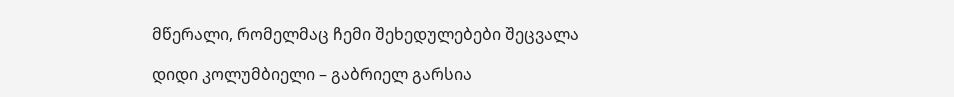მწერალი, რომელმაც ჩემი შეხედულებები შეცვალა

დიდი კოლუმბიელი – გაბრიელ გარსია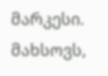მარკესი. მახსოვს,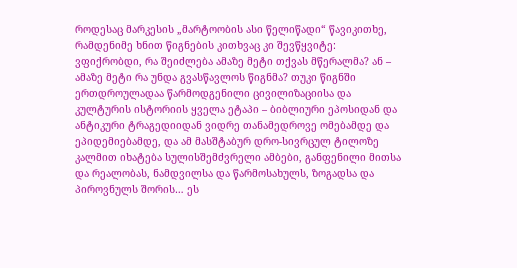როდესაც მარკესის „მარტოობის ასი წელიწადი“ წავიკითხე, რამდენიმე ხნით წიგნების კითხვაც კი შევწყვიტე: ვფიქრობდი, რა შეიძლება ამაზე მეტი თქვას მწერალმა? ან – ამაზე მეტი რა უნდა გვასწავლოს წიგნმა? თუკი წიგნში ერთდროულადაა წარმოდგენილი ცივილიზაციისა და კულტურის ისტორიის ყველა ეტაპი – ბიბლიური ეპოსიდან და ანტიკური ტრაგედიიდან ვიდრე თანამედროვე ომებამდე და ეპიდემიებამდე, და ამ მასშტაბურ დრო-სივრცულ ტილოზე კალმით იხატება სულისშემძვრელი ამბები, განფენილი მითსა და რეალობას, ნამდვილსა და წარმოსახულს, ზოგადსა და პიროვნულს შორის… ეს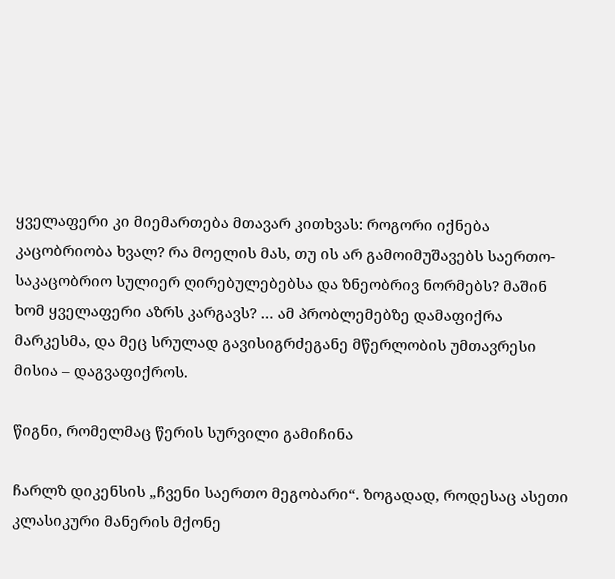ყველაფერი კი მიემართება მთავარ კითხვას: როგორი იქნება კაცობრიობა ხვალ? რა მოელის მას, თუ ის არ გამოიმუშავებს საერთო-საკაცობრიო სულიერ ღირებულებებსა და ზნეობრივ ნორმებს? მაშინ ხომ ყველაფერი აზრს კარგავს? … ამ პრობლემებზე დამაფიქრა მარკესმა, და მეც სრულად გავისიგრძეგანე მწერლობის უმთავრესი მისია – დაგვაფიქროს.

წიგნი, რომელმაც წერის სურვილი გამიჩინა

ჩარლზ დიკენსის „ჩვენი საერთო მეგობარი“. ზოგადად, როდესაც ასეთი კლასიკური მანერის მქონე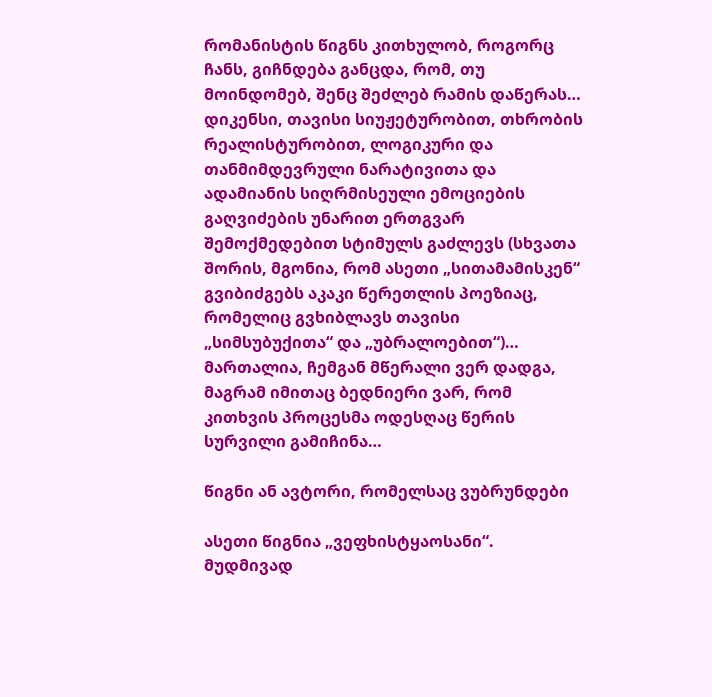რომანისტის წიგნს კითხულობ, როგორც ჩანს, გიჩნდება განცდა, რომ, თუ მოინდომებ, შენც შეძლებ რამის დაწერას… დიკენსი, თავისი სიუჟეტურობით, თხრობის რეალისტურობით, ლოგიკური და თანმიმდევრული ნარატივითა და ადამიანის სიღრმისეული ემოციების გაღვიძების უნარით ერთგვარ შემოქმედებით სტიმულს გაძლევს (სხვათა შორის, მგონია, რომ ასეთი „სითამამისკენ“ გვიბიძგებს აკაკი წერეთლის პოეზიაც, რომელიც გვხიბლავს თავისი „სიმსუბუქითა“ და „უბრალოებით“)…  მართალია, ჩემგან მწერალი ვერ დადგა, მაგრამ იმითაც ბედნიერი ვარ, რომ კითხვის პროცესმა ოდესღაც წერის სურვილი გამიჩინა…

წიგნი ან ავტორი, რომელსაც ვუბრუნდები

ასეთი წიგნია „ვეფხისტყაოსანი“. მუდმივად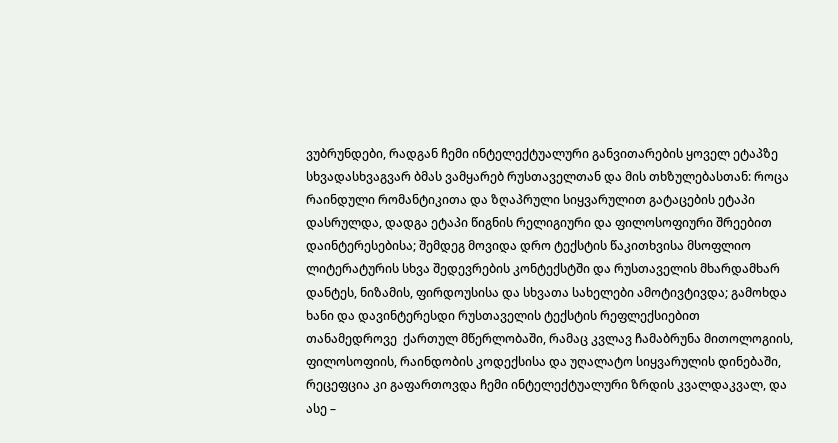ვუბრუნდები, რადგან ჩემი ინტელექტუალური განვითარების ყოველ ეტაპზე სხვადასხვაგვარ ბმას ვამყარებ რუსთაველთან და მის თხზულებასთან: როცა რაინდული რომანტიკითა და ზღაპრული სიყვარულით გატაცების ეტაპი დასრულდა, დადგა ეტაპი წიგნის რელიგიური და ფილოსოფიური შრეებით  დაინტერესებისა; შემდეგ მოვიდა დრო ტექსტის წაკითხვისა მსოფლიო ლიტერატურის სხვა შედევრების კონტექსტში და რუსთაველის მხარდამხარ დანტეს, ნიზამის, ფირდოუსისა და სხვათა სახელები ამოტივტივდა; გამოხდა ხანი და დავინტერესდი რუსთაველის ტექსტის რეფლექსიებით თანამედროვე  ქართულ მწერლობაში, რამაც კვლავ ჩამაბრუნა მითოლოგიის, ფილოსოფიის, რაინდობის კოდექსისა და უღალატო სიყვარულის დინებაში, რეცეფცია კი გაფართოვდა ჩემი ინტელექტუალური ზრდის კვალდაკვალ, და ასე –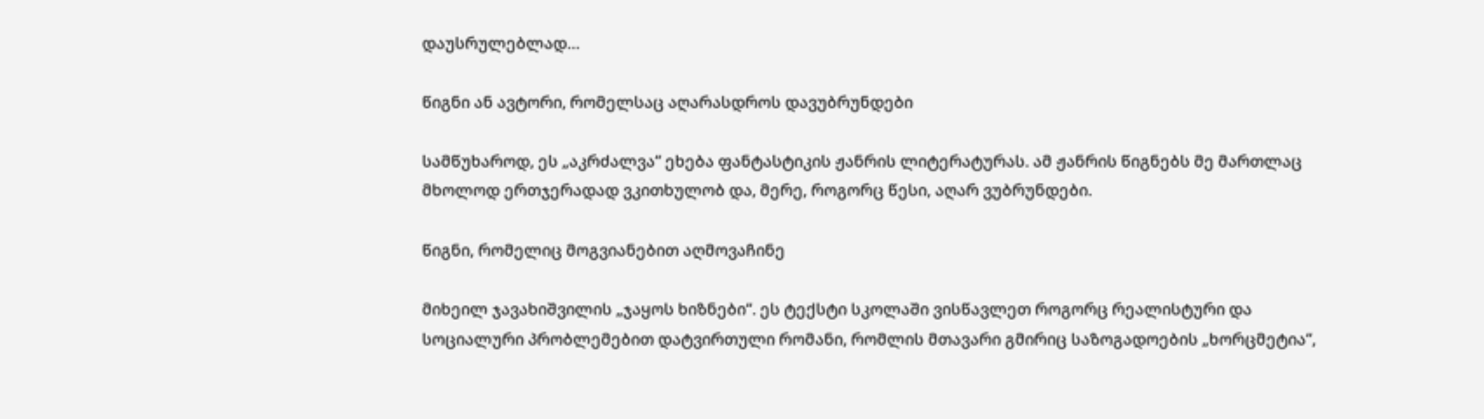დაუსრულებლად…

წიგნი ან ავტორი, რომელსაც აღარასდროს დავუბრუნდები

სამწუხაროდ, ეს „აკრძალვა“ ეხება ფანტასტიკის ჟანრის ლიტერატურას. ამ ჟანრის წიგნებს მე მართლაც მხოლოდ ერთჯერადად ვკითხულობ და, მერე, როგორც წესი, აღარ ვუბრუნდები.

წიგნი, რომელიც მოგვიანებით აღმოვაჩინე

მიხეილ ჯავახიშვილის „ჯაყოს ხიზნები“. ეს ტექსტი სკოლაში ვისწავლეთ როგორც რეალისტური და სოციალური პრობლემებით დატვირთული რომანი, რომლის მთავარი გმირიც საზოგადოების „ხორცმეტია“,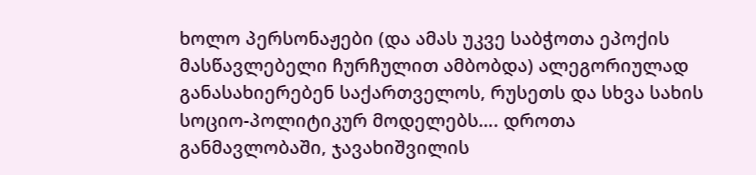ხოლო პერსონაჟები (და ამას უკვე საბჭოთა ეპოქის მასწავლებელი ჩურჩულით ამბობდა) ალეგორიულად განასახიერებენ საქართველოს, რუსეთს და სხვა სახის სოციო-პოლიტიკურ მოდელებს…. დროთა განმავლობაში, ჯავახიშვილის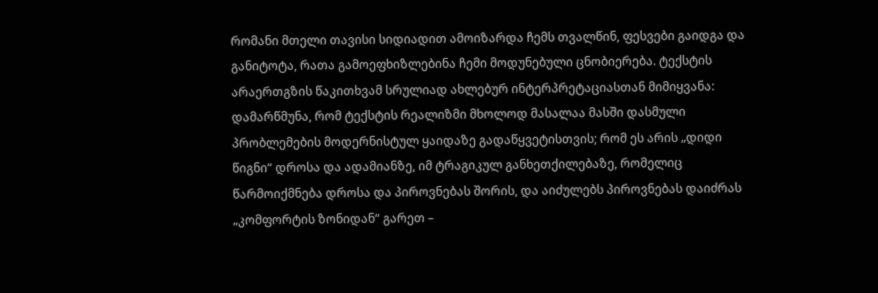რომანი მთელი თავისი სიდიადით ამოიზარდა ჩემს თვალწინ, ფესვები გაიდგა და განიტოტა, რათა გამოეფხიზლებინა ჩემი მოდუნებული ცნობიერება. ტექსტის არაერთგზის წაკითხვამ სრულიად ახლებურ ინტერპრეტაციასთან მიმიყვანა: დამარწმუნა, რომ ტექსტის რეალიზმი მხოლოდ მასალაა მასში დასმული პრობლემების მოდერნისტულ ყაიდაზე გადაწყვეტისთვის; რომ ეს არის „დიდი წიგნი“ დროსა და ადამიანზე, იმ ტრაგიკულ განხეთქილებაზე, რომელიც წარმოიქმნება დროსა და პიროვნებას შორის, და აიძულებს პიროვნებას დაიძრას „კომფორტის ზონიდან“ გარეთ –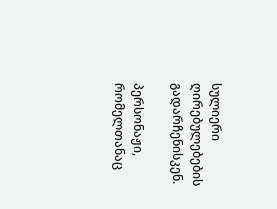სულიერი ღირებულებების გადარჩენისკენ.

პერსონაჟი, რომელთანაც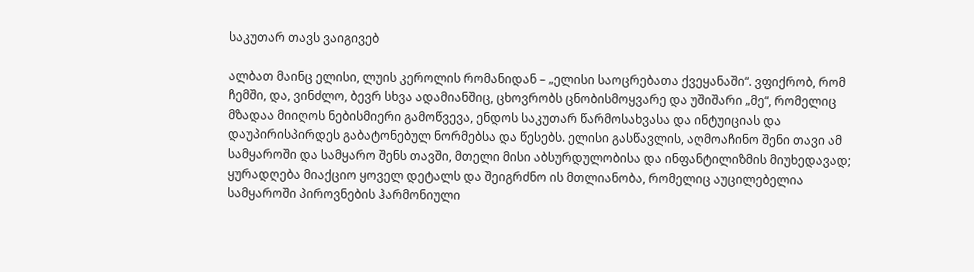საკუთარ თავს ვაიგივებ

ალბათ მაინც ელისი, ლუის კეროლის რომანიდან – „ელისი საოცრებათა ქვეყანაში“. ვფიქრობ, რომ ჩემში, და, ვინძლო, ბევრ სხვა ადამიანშიც, ცხოვრობს ცნობისმოყვარე და უშიშარი „მე“, რომელიც მზადაა მიიღოს ნებისმიერი გამოწვევა, ენდოს საკუთარ წარმოსახვასა და ინტუიციას და დაუპირისპირდეს გაბატონებულ ნორმებსა და წესებს. ელისი გასწავლის, აღმოაჩინო შენი თავი ამ სამყაროში და სამყარო შენს თავში, მთელი მისი აბსურდულობისა და ინფანტილიზმის მიუხედავად; ყურადღება მიაქციო ყოველ დეტალს და შეიგრძნო ის მთლიანობა, რომელიც აუცილებელია სამყაროში პიროვნების ჰარმონიული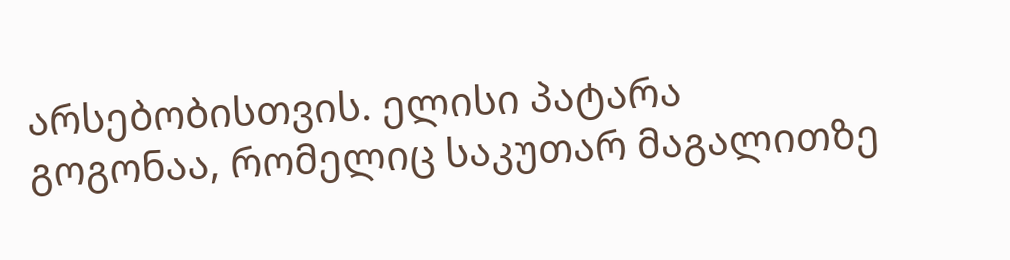არსებობისთვის. ელისი პატარა გოგონაა, რომელიც საკუთარ მაგალითზე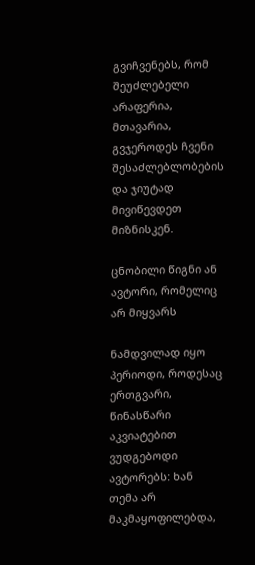გვიჩვენებს, რომ შეუძლებელი არაფერია, მთავარია, გვჯეროდეს ჩვენი შესაძლებლობების და ჯიუტად მივიწევდეთ მიზნისკენ.

ცნობილი წიგნი ან ავტორი, რომელიც არ მიყვარს

ნამდვილად იყო პერიოდი, როდესაც ერთგვარი, წინასწარი აკვიატებით ვუდგებოდი ავტორებს: ხან თემა არ მაკმაყოფილებდა,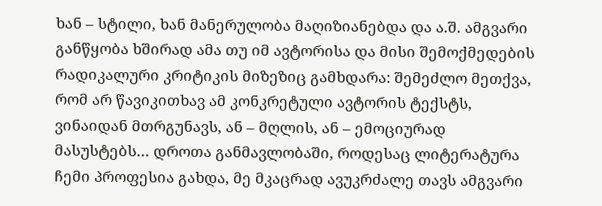ხან – სტილი, ხან მანერულობა მაღიზიანებდა და ა.შ. ამგვარი განწყობა ხშირად ამა თუ იმ ავტორისა და მისი შემოქმედების რადიკალური კრიტიკის მიზეზიც გამხდარა: შემეძლო მეთქვა, რომ არ წავიკითხავ ამ კონკრეტული ავტორის ტექსტს, ვინაიდან მთრგუნავს, ან – მღლის, ან – ემოციურად მასუსტებს… დროთა განმავლობაში, როდესაც ლიტერატურა ჩემი პროფესია გახდა, მე მკაცრად ავუკრძალე თავს ამგვარი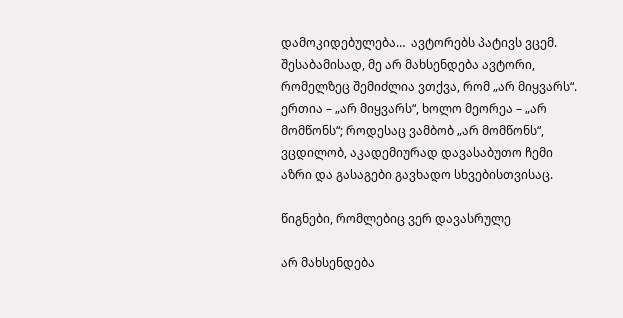დამოკიდებულება…  ავტორებს პატივს ვცემ. შესაბამისად, მე არ მახსენდება ავტორი, რომელზეც შემიძლია ვთქვა, რომ „არ მიყვარს“. ერთია – „არ მიყვარს“, ხოლო მეორეა – „არ მომწონს“; როდესაც ვამბობ „არ მომწონს“, ვცდილობ, აკადემიურად დავასაბუთო ჩემი აზრი და გასაგები გავხადო სხვებისთვისაც.

წიგნები, რომლებიც ვერ დავასრულე

არ მახსენდება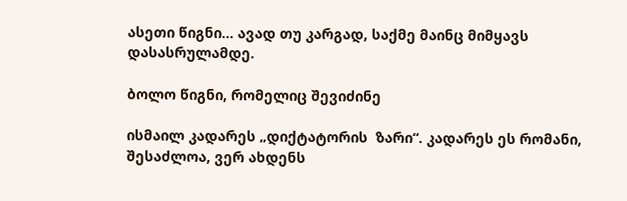ასეთი წიგნი… ავად თუ კარგად, საქმე მაინც მიმყავს დასასრულამდე.

ბოლო წიგნი, რომელიც შევიძინე

ისმაილ კადარეს „დიქტატორის  ზარი“. კადარეს ეს რომანი, შესაძლოა, ვერ ახდენს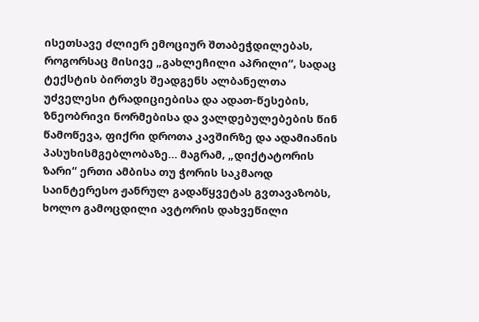ისეთსავე ძლიერ ემოციურ შთაბეჭდილებას, როგორსაც მისივე „გახლეჩილი აპრილი“, სადაც ტექსტის ბირთვს შეადგენს ალბანელთა უძველესი ტრადიციებისა და ადათ-წესების, ზნეობრივი ნორმებისა და ვალდებულებების წინ წამოწევა, ფიქრი დროთა კავშირზე და ადამიანის პასუხისმგებლობაზე… მაგრამ, „დიქტატორის ზარი“ ერთი ამბისა თუ ჭორის საკმაოდ საინტერესო ჟანრულ გადაწყვეტას გვთავაზობს, ხოლო გამოცდილი ავტორის დახვეწილი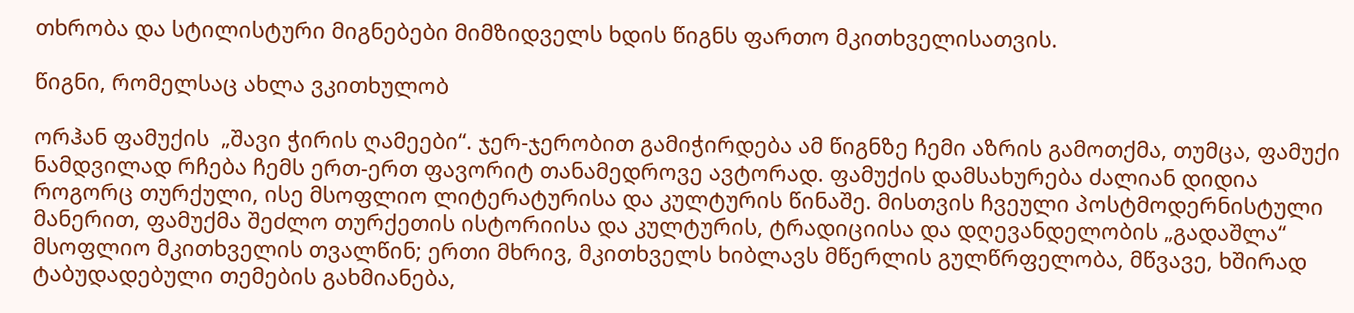თხრობა და სტილისტური მიგნებები მიმზიდველს ხდის წიგნს ფართო მკითხველისათვის.

წიგნი, რომელსაც ახლა ვკითხულობ

ორჰან ფამუქის  „შავი ჭირის ღამეები“. ჯერ-ჯერობით გამიჭირდება ამ წიგნზე ჩემი აზრის გამოთქმა, თუმცა, ფამუქი ნამდვილად რჩება ჩემს ერთ-ერთ ფავორიტ თანამედროვე ავტორად. ფამუქის დამსახურება ძალიან დიდია როგორც თურქული, ისე მსოფლიო ლიტერატურისა და კულტურის წინაშე. მისთვის ჩვეული პოსტმოდერნისტული მანერით, ფამუქმა შეძლო თურქეთის ისტორიისა და კულტურის, ტრადიციისა და დღევანდელობის „გადაშლა“ მსოფლიო მკითხველის თვალწინ; ერთი მხრივ, მკითხველს ხიბლავს მწერლის გულწრფელობა, მწვავე, ხშირად ტაბუდადებული თემების გახმიანება,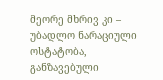მეორე მხრივ კი – უბადლო ნარაციული ოსტატობა, განზავებული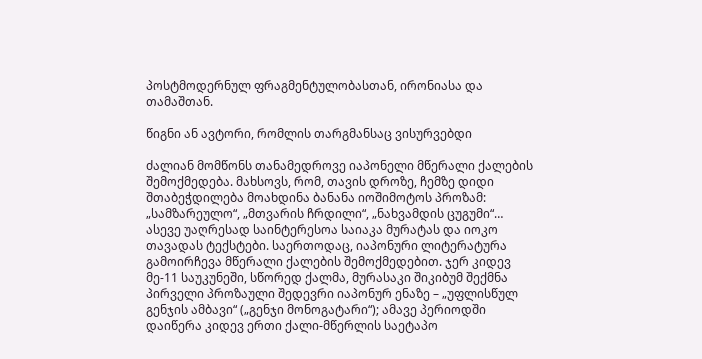პოსტმოდერნულ ფრაგმენტულობასთან, ირონიასა და თამაშთან.

წიგნი ან ავტორი, რომლის თარგმანსაც ვისურვებდი

ძალიან მომწონს თანამედროვე იაპონელი მწერალი ქალების შემოქმედება. მახსოვს, რომ, თავის დროზე, ჩემზე დიდი შთაბეჭდილება მოახდინა ბანანა იოშიმოტოს პროზამ: „სამზარეულო“, „მთვარის ჩრდილი“, „ნახვამდის ცუგუმი“… ასევე უაღრესად საინტერესოა საიაკა მურატას და იოკო თავადას ტექსტები. საერთოდაც, იაპონური ლიტერატურა გამოირჩევა მწერალი ქალების შემოქმედებით. ჯერ კიდევ მე-11 საუკუნეში, სწორედ ქალმა, მურასაკი შიკიბუმ შექმნა პირველი პროზაული შედევრი იაპონურ ენაზე – „უფლისწულ გენჯის ამბავი“ („გენჯი მონოგატარი“); ამავე პერიოდში დაიწერა კიდევ ერთი ქალი-მწერლის საეტაპო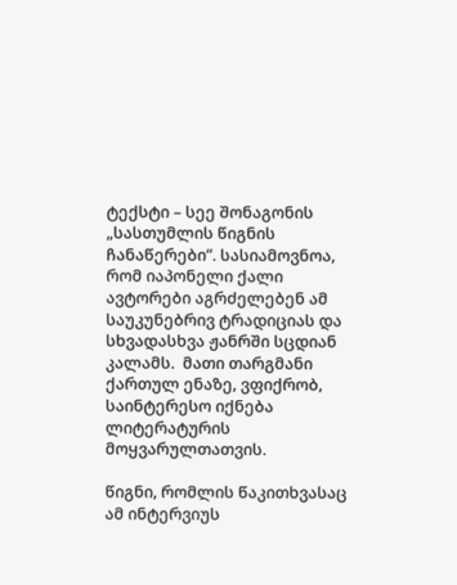ტექსტი – სეე შონაგონის „სასთუმლის წიგნის ჩანაწერები“. სასიამოვნოა, რომ იაპონელი ქალი ავტორები აგრძელებენ ამ საუკუნებრივ ტრადიციას და სხვადასხვა ჟანრში სცდიან კალამს.  მათი თარგმანი ქართულ ენაზე, ვფიქრობ, საინტერესო იქნება ლიტერატურის მოყვარულთათვის.

წიგნი, რომლის წაკითხვასაც ამ ინტერვიუს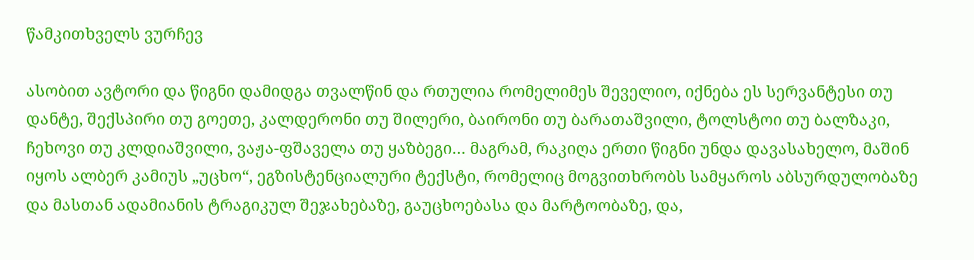წამკითხველს ვურჩევ

ასობით ავტორი და წიგნი დამიდგა თვალწინ და რთულია რომელიმეს შეველიო, იქნება ეს სერვანტესი თუ დანტე, შექსპირი თუ გოეთე, კალდერონი თუ შილერი, ბაირონი თუ ბარათაშვილი, ტოლსტოი თუ ბალზაკი, ჩეხოვი თუ კლდიაშვილი, ვაჟა-ფშაველა თუ ყაზბეგი… მაგრამ, რაკიღა ერთი წიგნი უნდა დავასახელო, მაშინ იყოს ალბერ კამიუს „უცხო“, ეგზისტენციალური ტექსტი, რომელიც მოგვითხრობს სამყაროს აბსურდულობაზე და მასთან ადამიანის ტრაგიკულ შეჯახებაზე, გაუცხოებასა და მარტოობაზე, და,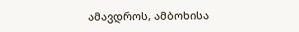ამავდროს, ამბოხისა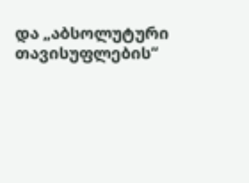და „აბსოლუტური თავისუფლების“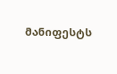მანიფესტს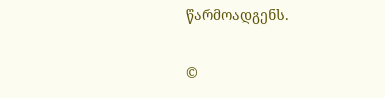წარმოადგენს.

©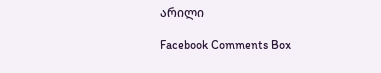არილი

Facebook Comments Box